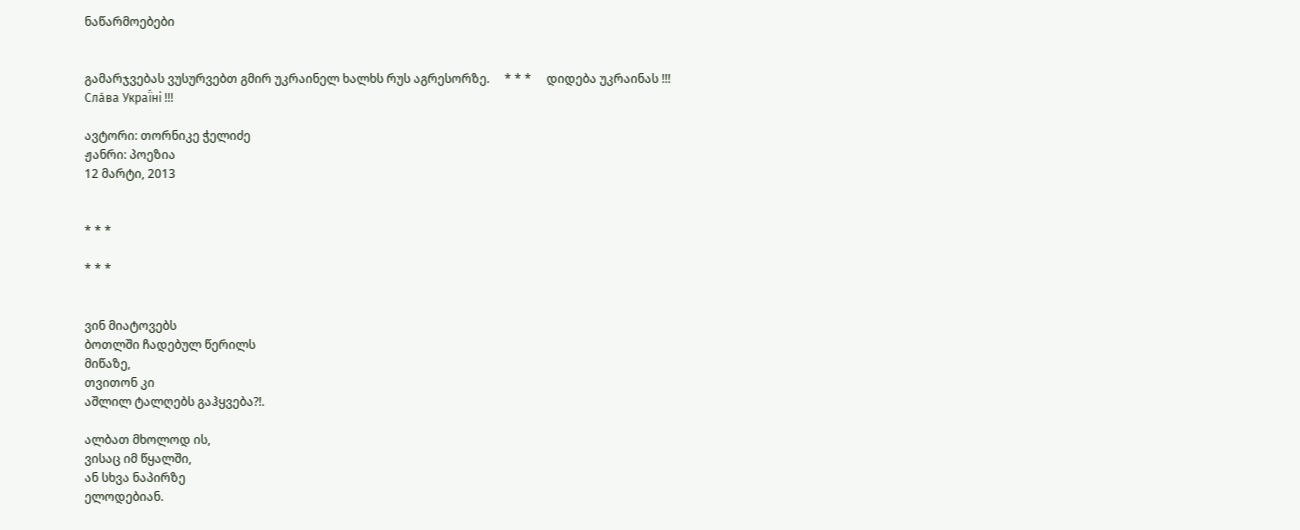ნაწარმოებები


გამარჯვებას ვუსურვებთ გმირ უკრაინელ ხალხს რუს აგრესორზე.     * * *     დიდება უკრაინას !!! Сла́ва Украї́ні !!!

ავტორი: თორნიკე ჭელიძე
ჟანრი: პოეზია
12 მარტი, 2013


* * *

* * *


ვინ მიატოვებს
ბოთლში ჩადებულ წერილს
მიწაზე,
თვითონ კი
აშლილ ტალღებს გაჰყვება?!.

ალბათ მხოლოდ ის,
ვისაც იმ წყალში,
ან სხვა ნაპირზე
ელოდებიან.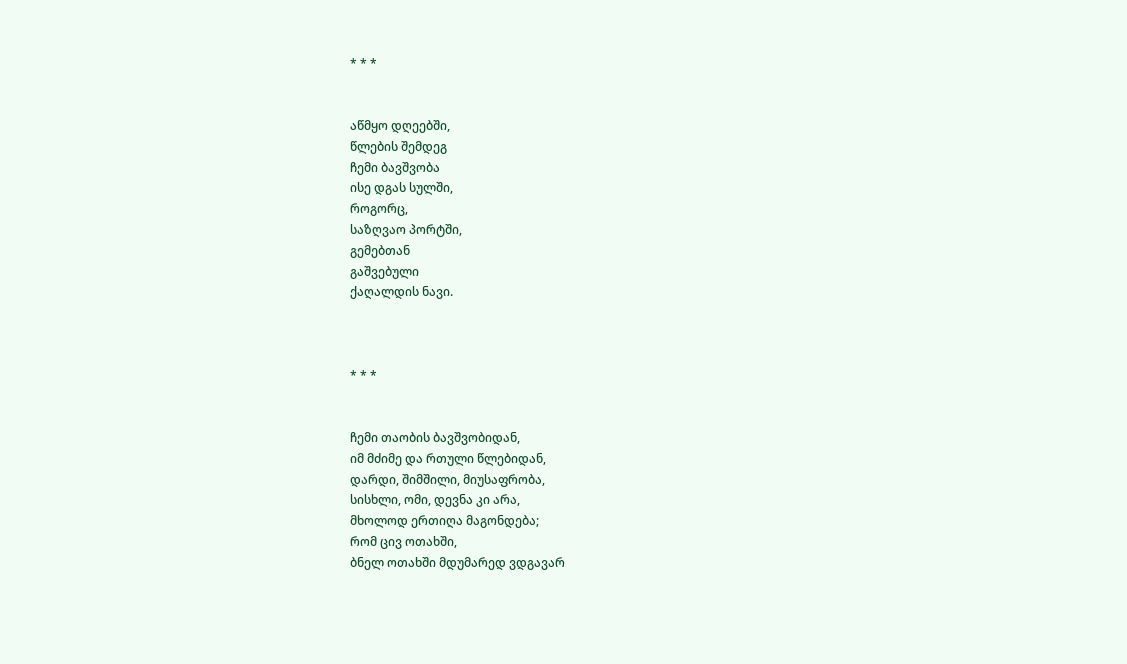* * *


აწმყო დღეებში,
წლების შემდეგ
ჩემი ბავშვობა
ისე დგას სულში,
როგორც,
საზღვაო პორტში,
გემებთან
გაშვებული
ქაღალდის ნავი.



* * *


ჩემი თაობის ბავშვობიდან,
იმ მძიმე და რთული წლებიდან,
დარდი, შიმშილი, მიუსაფრობა,
სისხლი, ომი, დევნა კი არა,
მხოლოდ ერთიღა მაგონდება;
რომ ცივ ოთახში,
ბნელ ოთახში მდუმარედ ვდგავარ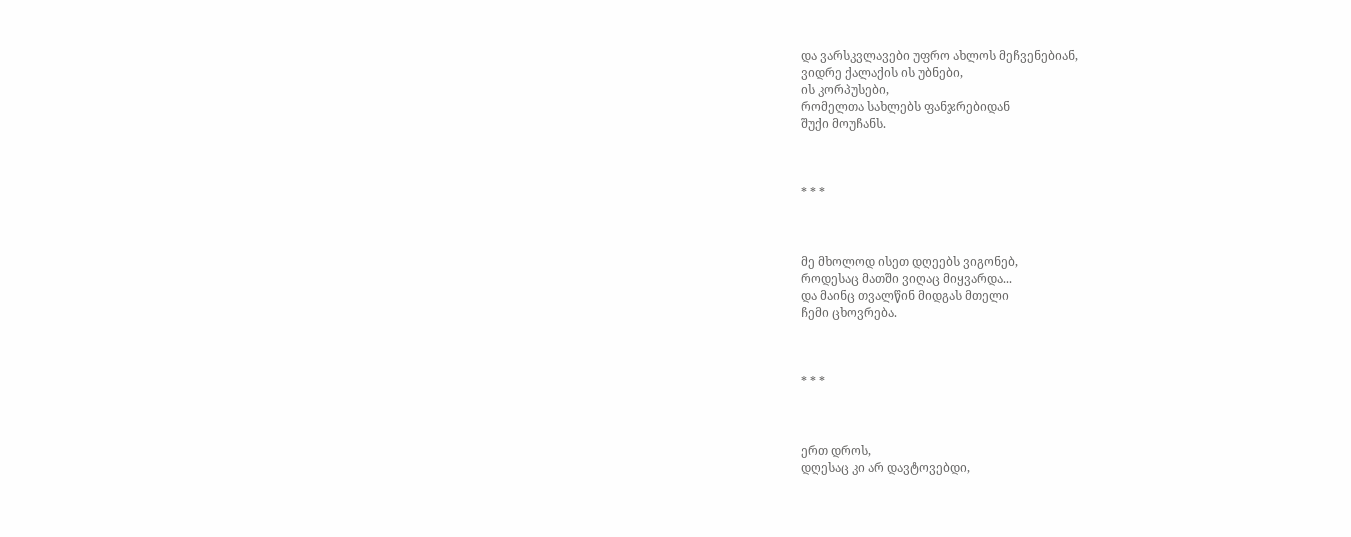და ვარსკვლავები უფრო ახლოს მეჩვენებიან,
ვიდრე ქალაქის ის უბნები,
ის კორპუსები,
რომელთა სახლებს ფანჯრებიდან
შუქი მოუჩანს.



* * *



მე მხოლოდ ისეთ დღეებს ვიგონებ,
როდესაც მათში ვიღაც მიყვარდა...
და მაინც თვალწინ მიდგას მთელი
ჩემი ცხოვრება.



* * *



ერთ დროს,
დღესაც კი არ დავტოვებდი,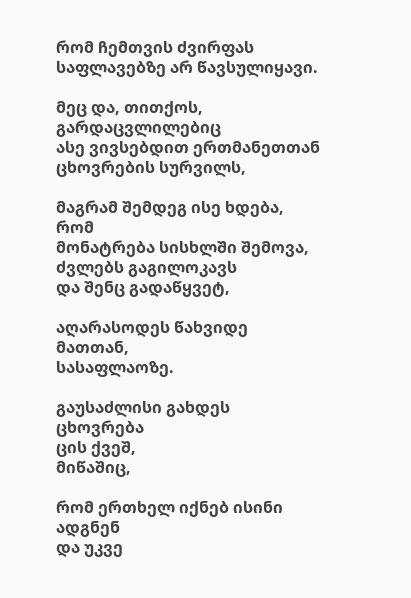რომ ჩემთვის ძვირფას
საფლავებზე არ წავსულიყავი.

მეც და, თითქოს,
გარდაცვლილებიც
ასე ვივსებდით ერთმანეთთან
ცხოვრების სურვილს,

მაგრამ შემდეგ ისე ხდება, რომ
მონატრება სისხლში შემოვა,
ძვლებს გაგილოკავს
და შენც გადაწყვეტ,

აღარასოდეს წახვიდე მათთან,
სასაფლაოზე.

გაუსაძლისი გახდეს ცხოვრება
ცის ქვეშ,
მიწაშიც,

რომ ერთხელ იქნებ ისინი ადგნენ
და უკვე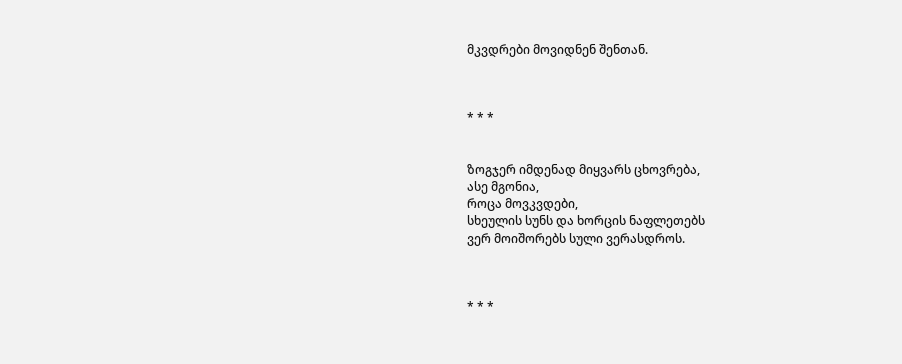მკვდრები მოვიდნენ შენთან.



* * *


ზოგჯერ იმდენად მიყვარს ცხოვრება,
ასე მგონია,
როცა მოვკვდები,
სხეულის სუნს და ხორცის ნაფლეთებს
ვერ მოიშორებს სული ვერასდროს.



* * *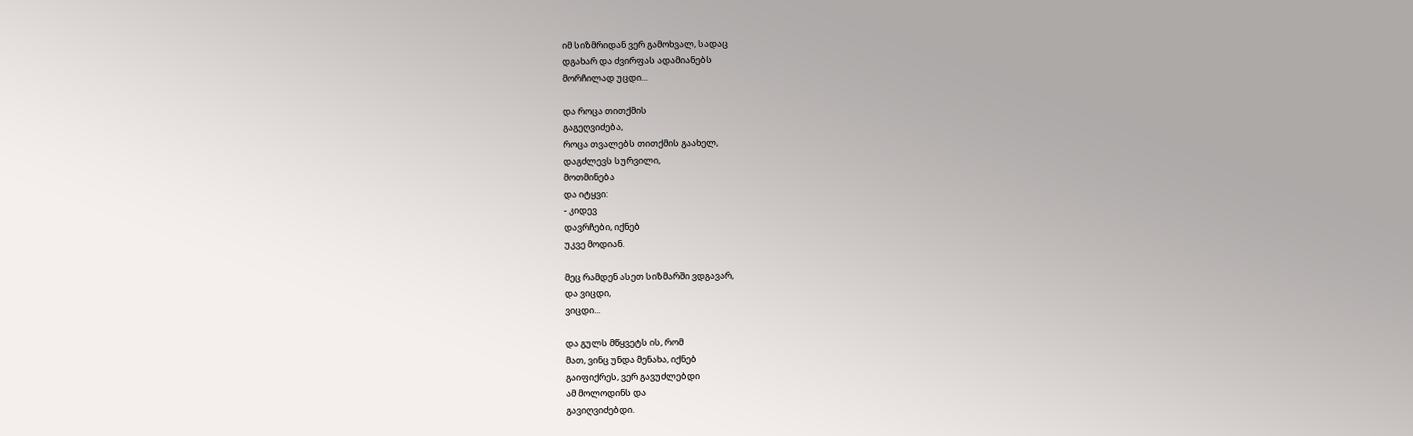იმ სიზმრიდან ვერ გამოხვალ, სადაც
დგახარ და ძვირფას ადამიანებს
მორჩილად უცდი...

და როცა თითქმის
გაგეღვიძება,
როცა თვალებს თითქმის გაახელ,
დაგძლევს სურვილი,
მოთმინება
და იტყვი:
- კიდევ
დავრჩები, იქნებ
უკვე მოდიან.

მეც რამდენ ასეთ სიზმარში ვდგავარ,
და ვიცდი,
ვიცდი...

და გულს მწყვეტს ის, რომ
მათ, ვინც უნდა მენახა, იქნებ
გაიფიქრეს, ვერ გავუძლებდი
ამ მოლოდინს და
გავიღვიძებდი.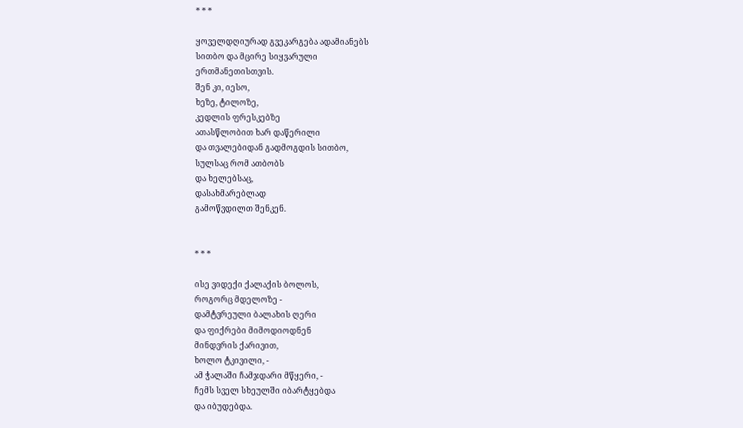* * *

ყოველდღიურად გვეკარგება ადამიანებს
სითბო და მცირე სიყვარული
ერთმანეთისთვის.
შენ კი, იესო,
ხეზე, ტილოზე,
კედლის ფრესკებზე
ათასწლობით ხარ დაწერილი
და თვალებიდან გადმოგდის სითბო,
სულსაც რომ ათბობს
და ხელებსაც,
დასახმარებლად
გამოწვდილთ შენკენ.


* * *

ისე ვიდექი ქალაქის ბოლოს,
როგორც მდელოზე -
დამტვრეული ბალახის ღერი
და ფიქრები მიმოდიოდნენ
მინდვრის ქარივით,
ხოლო ტკივილი, -
ამ ჭალაში ჩამჯდარი მწყერი, -
ჩემს სველ სხეულში იბარტყებდა
და იბუდებდა.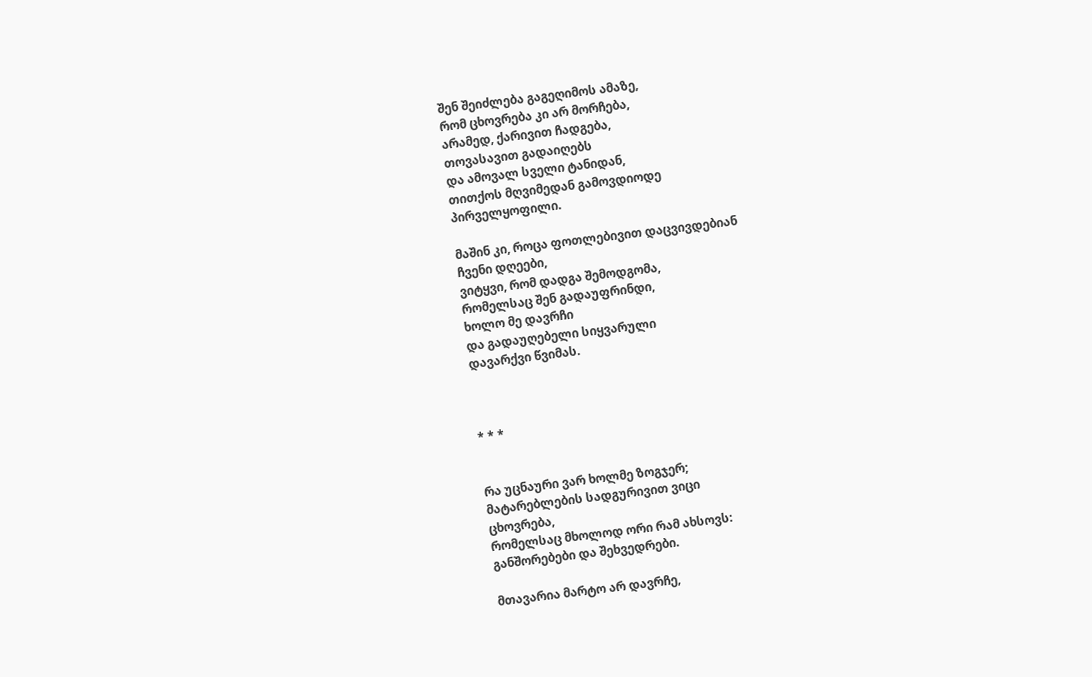შენ შეიძლება გაგეღიმოს ამაზე,
რომ ცხოვრება კი არ მორჩება,
არამედ, ქარივით ჩადგება,
თოვასავით გადაიღებს
და ამოვალ სველი ტანიდან,
თითქოს მღვიმედან გამოვდიოდე
პირველყოფილი.

მაშინ კი, როცა ფოთლებივით დაცვივდებიან
ჩვენი დღეები,
ვიტყვი, რომ დადგა შემოდგომა,
რომელსაც შენ გადაუფრინდი,
ხოლო მე დავრჩი
და გადაუღებელი სიყვარული
დავარქვი წვიმას.



* * *


რა უცნაური ვარ ხოლმე ზოგჯერ;
მატარებლების სადგურივით ვიცი
ცხოვრება,
რომელსაც მხოლოდ ორი რამ ახსოვს:
განშორებები და შეხვედრები.

მთავარია მარტო არ დავრჩე,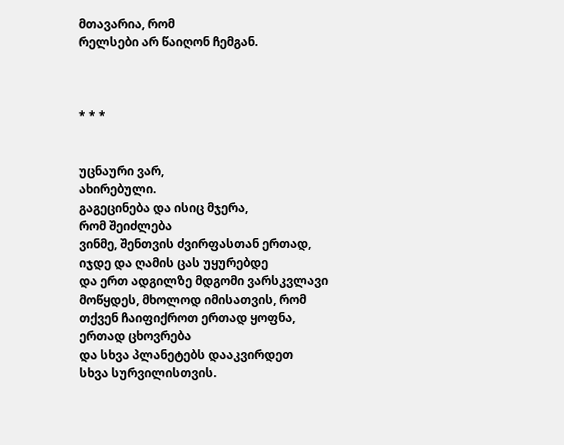მთავარია, რომ
რელსები არ წაიღონ ჩემგან.



* * *


უცნაური ვარ,
ახირებული.
გაგეცინება და ისიც მჯერა,
რომ შეიძლება
ვინმე, შენთვის ძვირფასთან ერთად,
იჯდე და ღამის ცას უყურებდე
და ერთ ადგილზე მდგომი ვარსკვლავი
მოწყდეს, მხოლოდ იმისათვის, რომ
თქვენ ჩაიფიქროთ ერთად ყოფნა,
ერთად ცხოვრება
და სხვა პლანეტებს დააკვირდეთ
სხვა სურვილისთვის.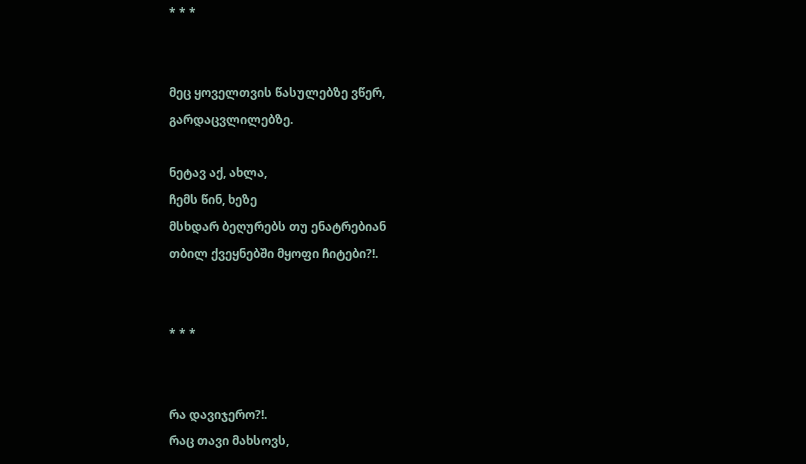* * *


მეც ყოველთვის წასულებზე ვწერ,
გარდაცვლილებზე.

ნეტავ აქ, ახლა,
ჩემს წინ, ხეზე
მსხდარ ბეღურებს თუ ენატრებიან
თბილ ქვეყნებში მყოფი ჩიტები?!.


* * *


რა დავიჯერო?!.
რაც თავი მახსოვს,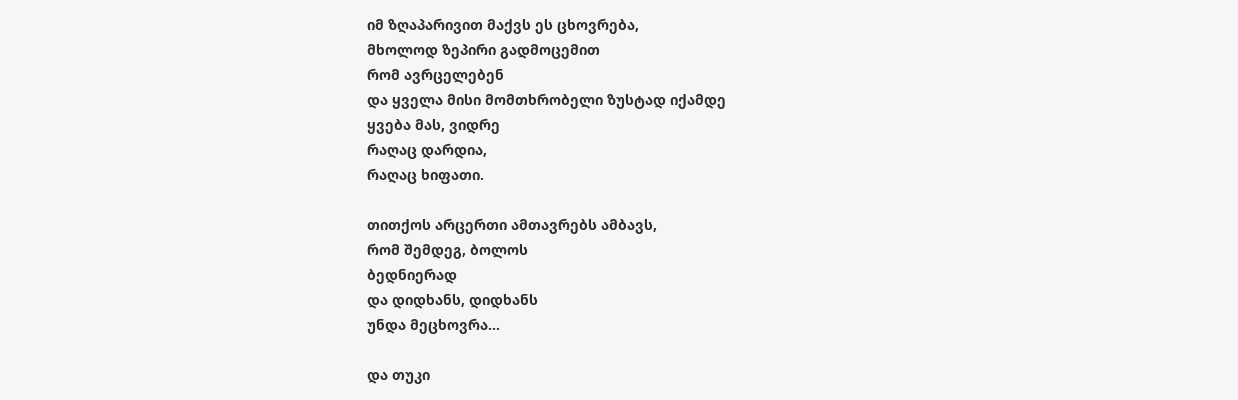იმ ზღაპარივით მაქვს ეს ცხოვრება,
მხოლოდ ზეპირი გადმოცემით
რომ ავრცელებენ
და ყველა მისი მომთხრობელი ზუსტად იქამდე
ყვება მას, ვიდრე
რაღაც დარდია,
რაღაც ხიფათი.

თითქოს არცერთი ამთავრებს ამბავს,
რომ შემდეგ, ბოლოს
ბედნიერად
და დიდხანს, დიდხანს
უნდა მეცხოვრა...

და თუკი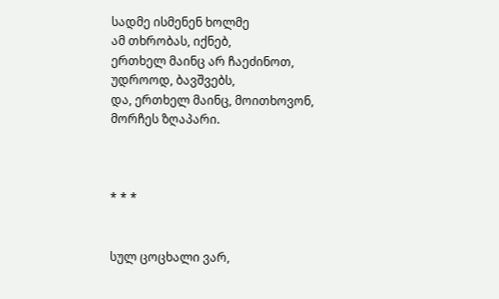სადმე ისმენენ ხოლმე
ამ თხრობას, იქნებ,
ერთხელ მაინც არ ჩაეძინოთ,
უდროოდ, ბავშვებს,
და, ერთხელ მაინც, მოითხოვონ,
მორჩეს ზღაპარი.



* * *


სულ ცოცხალი ვარ,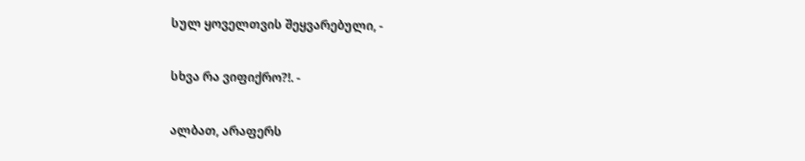სულ ყოველთვის შეყვარებული, -

სხვა რა ვიფიქრო?!. -

ალბათ, არაფერს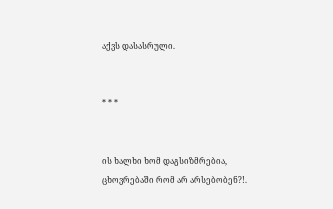აქვს დასასრული.


* * *


ის ხალხი ხომ დაგსიზმრებია,
ცხოვრებაში რომ არ არსებობენ?!.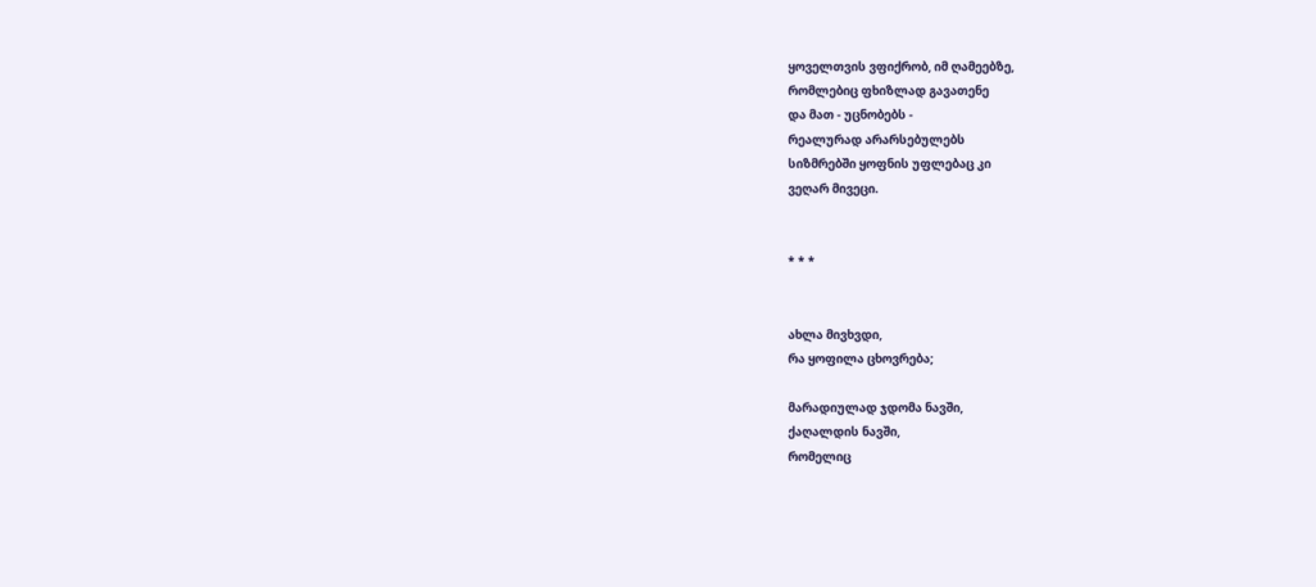ყოველთვის ვფიქრობ, იმ ღამეებზე,
რომლებიც ფხიზლად გავათენე
და მათ - უცნობებს -
რეალურად არარსებულებს
სიზმრებში ყოფნის უფლებაც კი
ვეღარ მივეცი.


* * *


ახლა მივხვდი,
რა ყოფილა ცხოვრება;

მარადიულად ჯდომა ნავში,
ქაღალდის ნავში,
რომელიც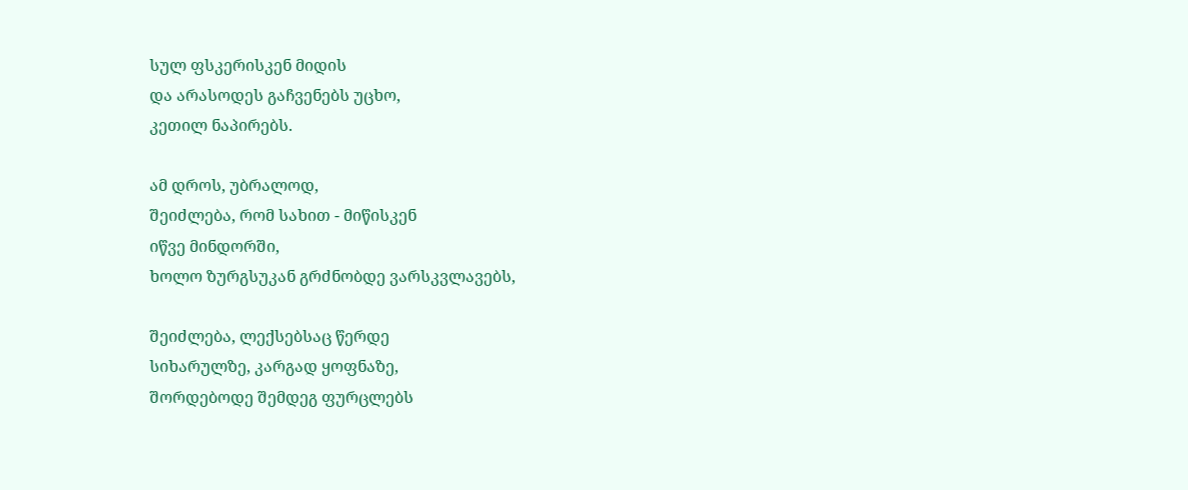სულ ფსკერისკენ მიდის
და არასოდეს გაჩვენებს უცხო,
კეთილ ნაპირებს.

ამ დროს, უბრალოდ,
შეიძლება, რომ სახით - მიწისკენ
იწვე მინდორში,
ხოლო ზურგსუკან გრძნობდე ვარსკვლავებს,

შეიძლება, ლექსებსაც წერდე
სიხარულზე, კარგად ყოფნაზე,
შორდებოდე შემდეგ ფურცლებს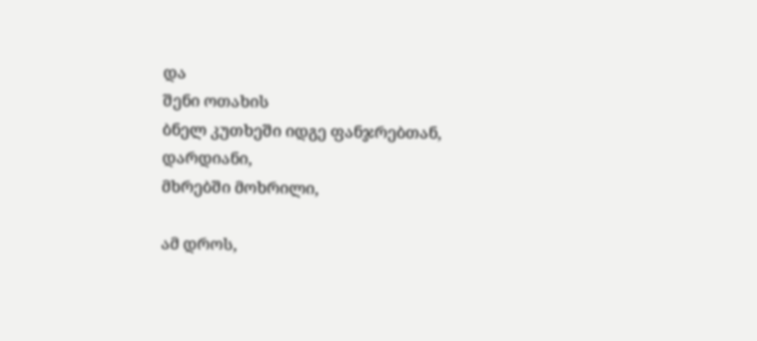და
შენი ოთახის
ბნელ კუთხეში იდგე ფანჯრებთან,
დარდიანი,
მხრებში მოხრილი,

ამ დროს,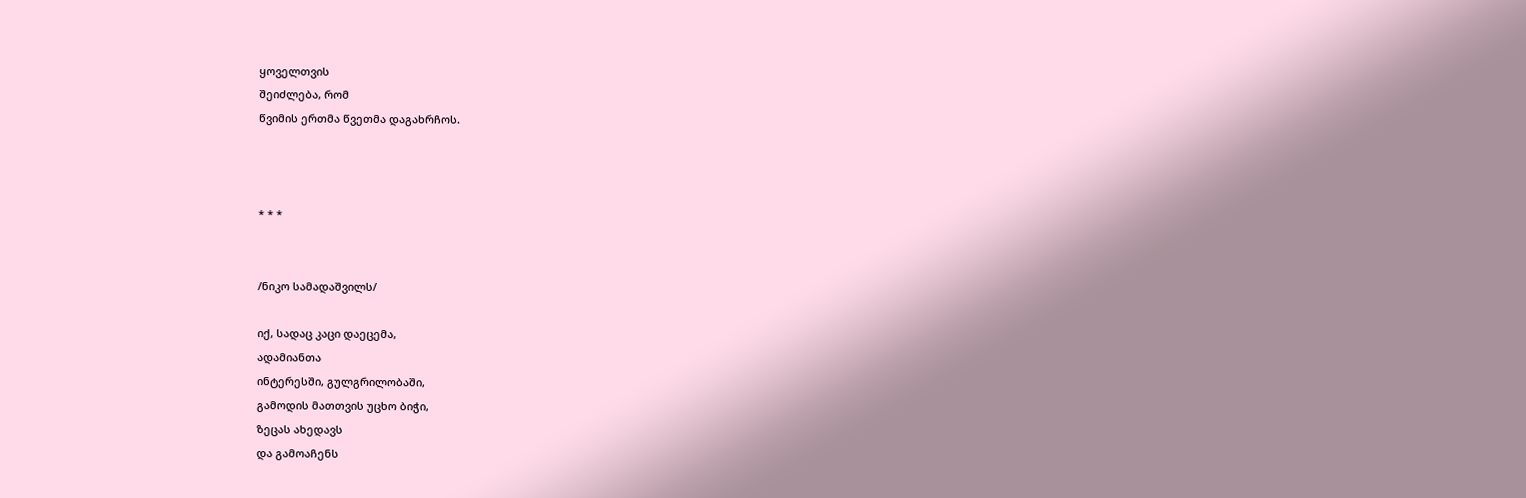ყოველთვის
შეიძლება, რომ
წვიმის ერთმა წვეთმა დაგახრჩოს.



* * *


/ნიკო სამადაშვილს/

იქ, სადაც კაცი დაეცემა,
ადამიანთა
ინტერესში, გულგრილობაში,
გამოდის მათთვის უცხო ბიჭი,
ზეცას ახედავს
და გამოაჩენს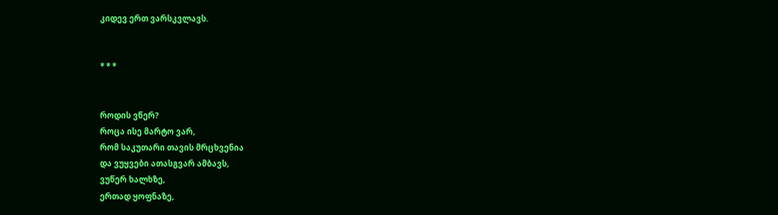კიდევ ერთ ვარსკვლავს.


* * *


როდის ვწერ?
როცა ისე მარტო ვარ,
რომ საკუთარი თავის მრცხვენია
და ვუყვები ათასგვარ ამბავს,
ვუწერ ხალხზე,
ერთად ყოფნაზე,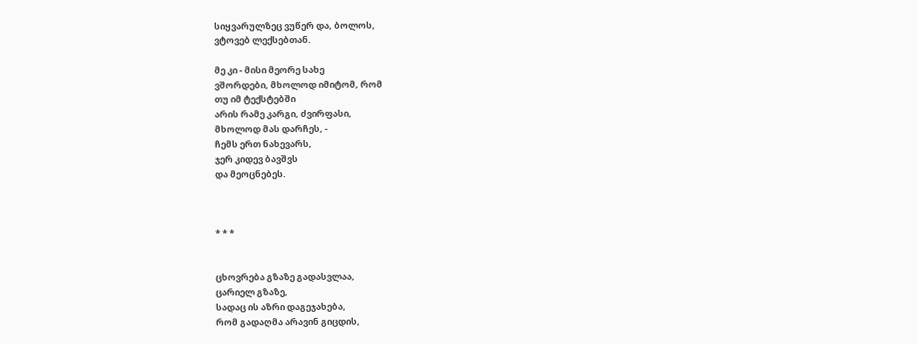სიყვარულზეც ვუწერ და, ბოლოს,
ვტოვებ ლექსებთან.

მე კი - მისი მეორე სახე
ვშორდები, მხოლოდ იმიტომ, რომ
თუ იმ ტექსტებში
არის რამე კარგი, ძვირფასი,
მხოლოდ მას დარჩეს, -
ჩემს ერთ ნახევარს,
ჯერ კიდევ ბავშვს
და მეოცნებეს.



* * *


ცხოვრება გზაზე გადასვლაა,
ცარიელ გზაზე,
სადაც ის აზრი დაგეჯახება,
რომ გადაღმა არავინ გიცდის,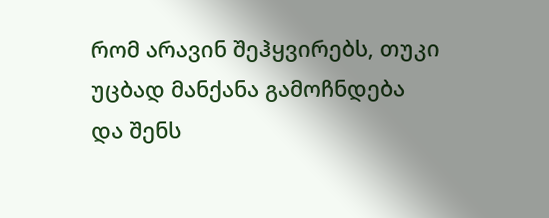რომ არავინ შეჰყვირებს, თუკი
უცბად მანქანა გამოჩნდება
და შენს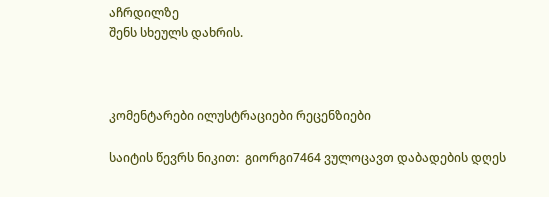აჩრდილზე
შენს სხეულს დახრის.



კომენტარები ილუსტრაციები რეცენზიები

საიტის წევრს ნიკით:  გიორგი7464 ვულოცავთ დაბადების დღეს